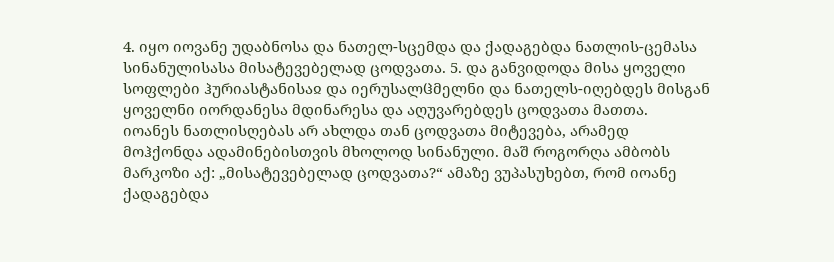4. იყო იოვანე უდაბნოსა და ნათელ-სცემდა და ქადაგებდა ნათლის-ცემასა სინანულისასა მისატევებელად ცოდვათა. 5. და განვიდოდა მისა ყოველი სოფლები ჰურიასტანისაჲ და იერუსალჱმელნი და ნათელს-იღებდეს მისგან ყოველნი იორდანესა მდინარესა და აღუვარებდეს ცოდვათა მათთა.
იოანეს ნათლისღებას არ ახლდა თან ცოდვათა მიტევება, არამედ მოჰქონდა ადამინებისთვის მხოლოდ სინანული. მაშ როგორღა ამბობს მარკოზი აქ: „მისატევებელად ცოდვათა?“ ამაზე ვუპასუხებთ, რომ იოანე ქადაგებდა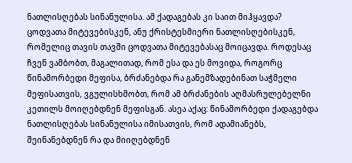ნათლისღებას სინანულისა. ამ ქადაგებას კი საით მიჰყავდა? ცოდვათა მიტევებისკენ, ანუ ქრისტესმიერი ნათლისღებისკენ, რომელიც თავის თავში ცოდვათა მიტევებასაც მოიცავდა. როდესაც ჩვენ ვამბობთ, მაგალითად, რომ ესა და ეს მოვიდა, როგორც წინამორბედი მეფისა, ბრძანებდა რა განემზადებინათ საჭმელი მეფისათვის, ვგულისხმობთ, რომ ამ ბრძანების აღმასრულებელნი კეთილს მოიღებდნენ მეფისგან. ასეა აქაც: წინამორბედი ქადაგებდა ნათლისღებას სინანულისა იმისათვის, რომ ადამიანებს, შეინანებდნენ რა და მიიღებდნენ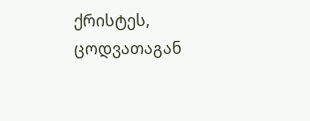ქრისტეს, ცოდვათაგან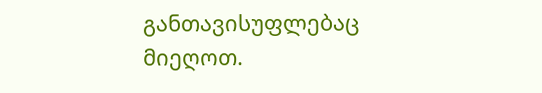განთავისუფლებაც მიეღოთ.